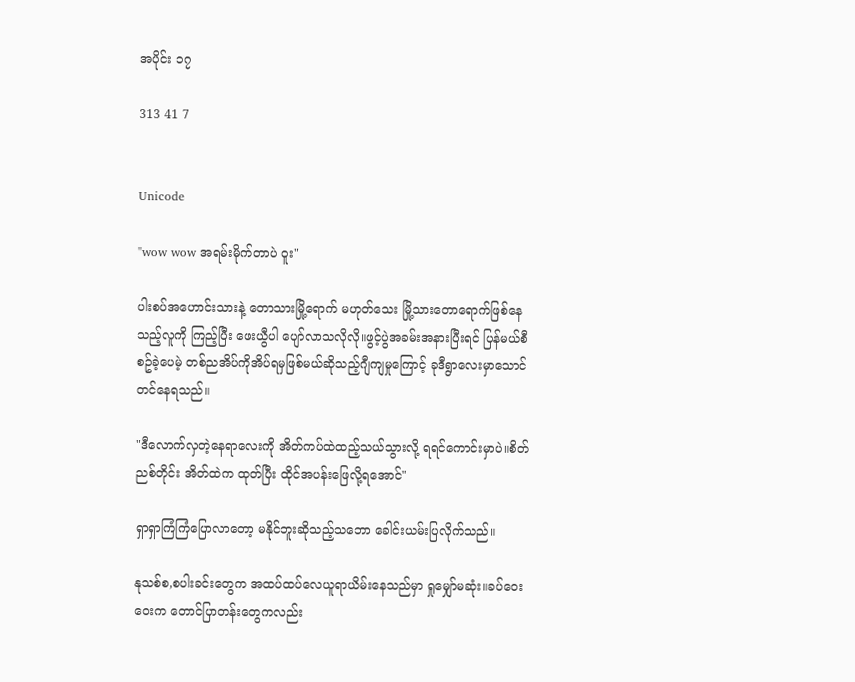အပိုင်း ၁၇

313 41 7


Unicode

"wow wow အရမ်းမိုက်တာပဲ ဝူး"

ပါးစပ်အဟောင်းသားနဲ့ တောသားမြို့ရောက် မဟုတ်သေး မြို့သားတောရောက်ဖြစ်နေသည့်လူကို ကြည့်ပြီး ဖေးယွီပါ ပျော်လာသလိုလို။ဖွင့်ပွဲအခမ်းအနားပြီးရင် ပြန်မယ်စီစဥ်ခဲ့ပေမဲ့ တစ်ညအိပ်ကိုအိပ်ရမှဖြစ်မယ်ဆိုသည့်ဂျီကျမှုကြောင့် ခုဒီရွာလေးမှာသောင်တင်နေရသည်။

"ဒီလောက်လှတဲ့နေရာလေးကို အိတ်ကပ်ထဲထည့်သယ်သွားလို့ ရရင်ကောင်းမှာပဲ။စိတ်ညစ်တိုင်း အိတ်ထဲက ထုတ်ပြီး ထိုင်အပန်းဖြေလို့ရအောင်"

ရှာရှာကြံကြံပြောလာတော့ မနိုင်ဘူးဆိုသည့်သဘော ခေါင်းယမ်းပြလိုက်သည်။

နုသစ်စ,စပါးခင်းတွေက အထပ်ထပ်လေယူရာယိမ်းနေသည်မှာ ရှုမျှော်မဆုံး။ခပ်ဝေးဝေးက တောင်ပြာတန်းတွေကလည်း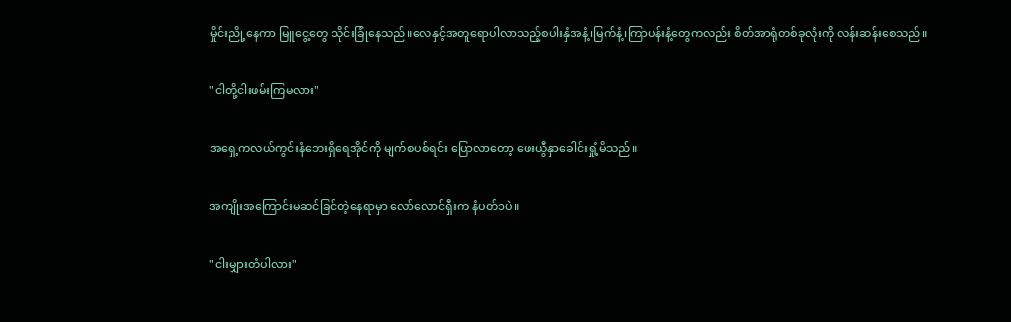မှိုင်းညို့နေကာ မြူငွေ့တွေ သိုင်းခြုံနေသည်။လေနှင့်အတူရောပါလာသည့်စပါးနှံအနံ့၊မြက်နံ့၊ကြာပန်းနံ့တွေကလည်း စိတ်အာရုံတစ်ခုလုံးကို လန်းဆန်းစေသည်။

"ငါတို့ငါးဖမ်းကြမလား"

အရှေ့ကလယ်ကွင်းနံဘေးရှိရေအိုင်ကို မျက်စပစ်ရင်း ပြောလာတော့ ဖေးယွီနှာခေါင်းရှုံ့မိသည်။

အကျိုးအကြောင်းမဆင်ခြင်တဲ့နေရာမှာ လော်လောင်ရှီးက နံပတ်၁ပဲ။

"ငါးမျှားတံပါလား"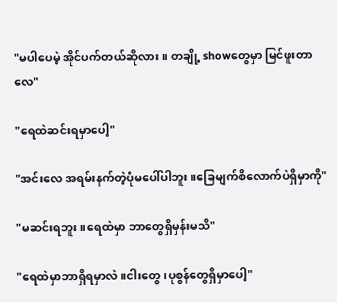"မပါပေမဲ့ အိုင်ပက်တယ်ဆိုလား။ တချို့ showတွေမှာ မြင်ဖူးတာလေ"

"ရေထဲဆင်းရမှာပေါ့"

"အင်းလေ အရမ်းနက်တဲ့ပုံမပေါ်ပါဘူး။ခြေမျက်စိလောက်ပဲရှိမှာကို"

"မဆင်းရဘူး။ရေထဲမှာ ဘာတွေရှိမှန်းမသိ"

"ရေထဲမှာဘာရှိရမှာလဲ။ငါးတွေ၊ပုစွန်တွေရှိမှာပေါ့"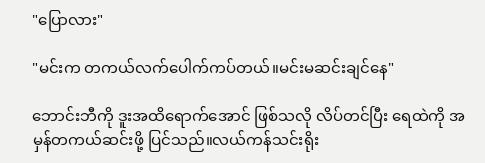"ပြောလား"

"မင်းက တကယ်လက်ပေါက်ကပ်တယ်။မင်းမဆင်းချင်နေ"

ဘောင်းဘီကို ဒူးအထိရောက်အောင် ဖြစ်သလို လိပ်တင်ပြီး ရေထဲကို အမှန်တကယ်ဆင်းဖို့ ပြင်သည်။လယ်ကန်သင်းရိုး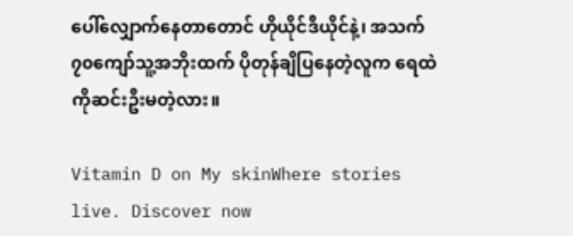ပေါ်လျှောက်နေတာတောင် ဟိုယိုင်ဒီယိုင်နဲ့၊ အသက်၇၀ကျော်သူ့အဘိုးထက် ပိုတုန်ချိပြနေတဲ့လူက ရေထဲကိုဆင်းဦးမတဲ့လား။

Vitamin D on My skinWhere stories live. Discover now